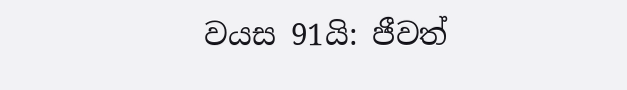වයස 91යි: ජීවත්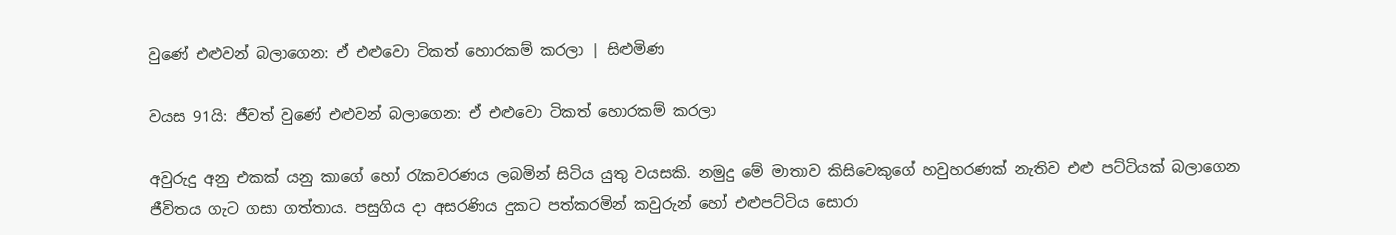වුණේ එළුවන් බලාගෙන: ඒ එළුවො ටිකත් හොරකම් කරලා | සිළුමිණ

වයස 91යි: ජීවත් වුණේ එළුවන් බලාගෙන: ඒ එළුවො ටිකත් හොරකම් කරලා

අවුරුදු අනු එකක් යනු කාගේ හෝ රැකවරණය ලබමින් සිටිය යුතු වයසකි. නමුදු මේ මාතාව කිසිවෙකුගේ හවුහරණක් නැතිව එළු පට්ටියක් බලාගෙන ජීවිතය ගැට ගසා ගත්තාය. පසුගිය දා අසරණිය දුකට පත්කරමින් කවුරුන් හෝ එළුපට්ටිය සොරා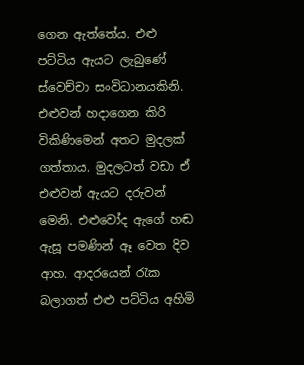ගෙන ඇත්තේය. එළු පට්ටිය ඇයට ලැබුණේ ස්වෙච්චා සංවිධානයකිනි. එළුවන් හදාගෙන කිරි විකිණිමෙන් අතට මුදලක් ගත්තාය. මුදලටත් වඩා ඒ එළුවන් ඇයට දරුවන් මෙනි. එළුවෝද ඇගේ හඬ ඇසූ පමණින් ඈ වෙත දිව ආහ. ආදරයෙන් රැක බලාගත් එළු පට්ටිය අහිමි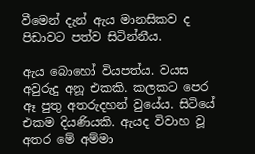වීමෙන් දැන් ඇය මානසිකව ද පිඩාවට පත්ව සිටින්නීය.

ඇය බොහෝ වියපත්ය. වයස අවුරුදු අනූ එකකි. කලකට පෙර ඈ පුතු අතරුදහන් වුයේය. සිටියේ එකම දියණියකි. ඇයද විවාහ වූ අතර මේ අම්මා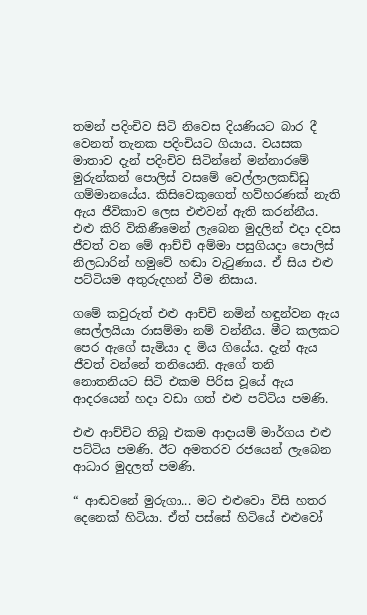තමන් පදිංචිව සිටි නිවෙස දියණියට බාර දී වෙනත් තැනක පදිංචියට ගියාය. වයසක මාතාව දැන් පදිංචිව සිටින්නේ මන්නාරමේ මුරුන්කන් පොලිස් වසමේ වෙල්ලාලකඩ්ඩු ගම්මානයේය. කිසිවෙකුගෙත් හව්හරණක් නැති ඇය ජීවිකාව ලෙස එළුවන් ඇති කරන්නීය. එළු කිරි විකිණීමෙන් ලැබෙන මුදලින් එදා දවස ජීවත් වන මේ ආච්චි අම්මා පසුගියදා පොලිස් නිලධාරින් හමුවේ හඬා වැටුණාය. ඒ සිය එළු පට්ටියම අතුරුදහන් වීම නිසාය.

ගමේ කවුරුත් එළු ආච්චි නමින් හඳුන්වන ඇය සෙල්ලයියා රාසම්මා නම් වන්නීය. මීට කලකට පෙර ඇගේ සැමියා ද මිය ගියේය. දැන් ඇය ජීවත් වන්නේ තනියෙනි. ඇගේ තනි නොතනියට සිටි එකම පිරිස වූයේ ඇය ආදරයෙන් හදා වඩා ගත් එළු පට්ටිය පමණි.

එළු ආච්චිට තිබූ එකම ආදායම් මාර්ගය එළු පට්ටිය පමණි. ඊට අමතරව රජයෙන් ලැබෙන ආධාර මුදලත් පමණි.

“ ආඬවනේ මුරුගා... මට එළුවො විසි හතර දෙනෙක් හිටියා. ඒත් පස්සේ හිටියේ එළුවෝ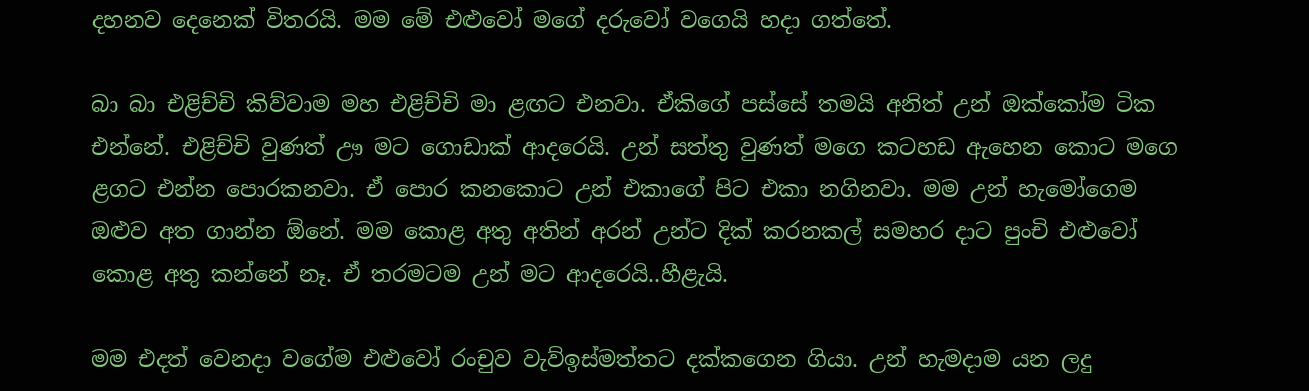දහනව දෙනෙක් විතරයි. මම මේ එළුවෝ මගේ දරුවෝ වගෙයි හදා ගත්තේ.

බා බා එළිච්චි කිව්වාම මහ එළිච්චි මා ළඟට එනවා. ඒකිගේ පස්සේ තමයි අනිත් උන් ඔක්කෝම ටික එන්නේ. එළිච්චි වුණත් ඌ මට ගොඩාක් ආදරෙයි. උන් සත්තු වුණත් මගෙ කටහඩ ඇහෙන කොට මගෙ ළගට එන්න පොරකනවා. ඒ පොර කනකොට උන් එකාගේ පිට එකා නගිනවා. මම උන් හැමෝගෙම ඔළුව අත ගාන්න ඕනේ. මම කොළ අතු අතින් අරන් උන්ට දික් කරනකල් සමහර දාට පුංචි එළුවෝ කොළ අතු කන්නේ නෑ. ඒ තරමටම උන් මට ආදරෙයි..හීළැයි.

මම එදත් වෙනදා වගේම එළුවෝ රංචුව වැව්ඉස්මත්තට දක්කගෙන ගියා. උන් හැමදාම යන ලදු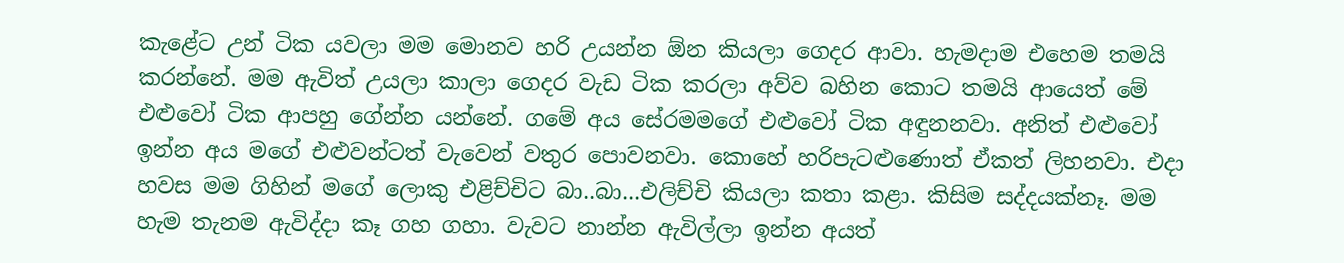කැළේට උන් ටික යවලා මම මොනව හරි උයන්න ඕන කියලා ගෙදර ආවා. හැමදාම එහෙම තමයි කරන්නේ. මම ඇවිත් උයලා කාලා ගෙදර වැඩ ටික කරලා අව්ව බහින කොට තමයි ආයෙත් මේ එළුවෝ ටික ආපහු ගේන්න යන්නේ. ගමේ අය සේරමමගේ එළුවෝ ටික අඳුනනවා. අනිත් එළුවෝ ඉන්න අය මගේ එළුවන්ටත් වැවෙන් වතුර පොවනවා. කොහේ හරිපැටළුණොත් ඒකත් ලිහනවා. එදා හවස මම ගිහින් මගේ ලොකු එළිච්චිට බා..බා...එලිච්චි කියලා කතා කළා. කිසිම සද්දයක්නෑ. මම හැම තැනම ඇවිද්දා කෑ ගහ ගහා. වැවට නාන්න ඇවිල්ලා ඉන්න අයත්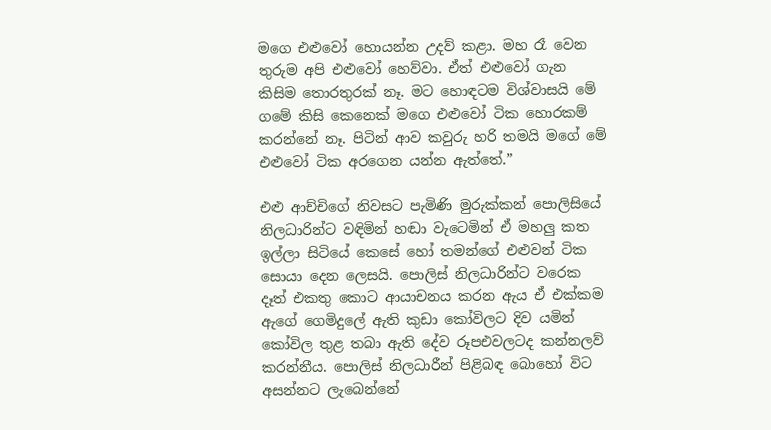මගෙ එළුවෝ හොයන්න උදව් කළා. මහ රෑ වෙන තුරුම අපි එළුවෝ හෙව්වා. ඒත් එළුවෝ ගැන කිසිම තොරතුරක් නෑ. මට හොඳටම විශ්වාසයි මේ ගමේ කිසි කෙනෙක් මගෙ එළුවෝ ටික හොරකම් කරන්නේ නෑ. පිටින් ආව කවුරු හරි තමයි මගේ මේ එළුවෝ ටික අරගෙන යන්න ඇත්තේ.”

එළු ආච්චිගේ නිවසට පැමිණි මුරුක්කන් පොලිසියේ නිලධාරින්ට වඳිමින් හඬා වැටෙමින් ඒ මහලු කත ඉල්ලා සිටියේ කෙසේ හෝ තමන්ගේ එළුවන් ටික සොයා දෙන ලෙසයි. පොලිස් නිලධාරින්ට වරෙක දෑත් එකතු කොට ආයාචනය කරන ඇය ඒ එක්කම ඇගේ ගෙමිදුලේ‍ ඇති කුඩා කෝවිලට දිව යමින් කෝවිල තුළ තබා ඇති දේව රූපඑවලටද කන්නලව් කරන්නීය. පොලිස් නිලධාරීන් පිළිබඳ බොහෝ විට අසන්නට ලැබෙන්නේ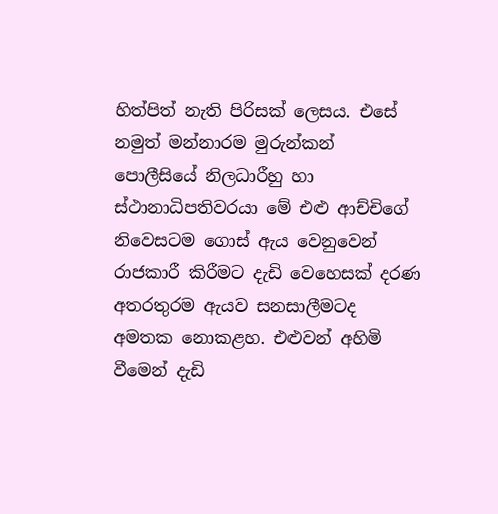හිත්පිත් නැති පිරිසක් ලෙසය. එසේ නමුත් මන්නාරම මුරුන්කන් පොලීසියේ නිලධාරීහු හා ස්ථානාධිපතිවරයා මේ එළු ආච්චිගේ නිවෙසටම ගොස් ඇය වෙනුවෙන් රාජකාරී කිරීමට දැඩි වෙහෙසක් දරණ අතරතුරම ඇයව සනසාලීමටද අමතක නොකළහ. එළුවන් අහිමි වීමෙන් දැඩි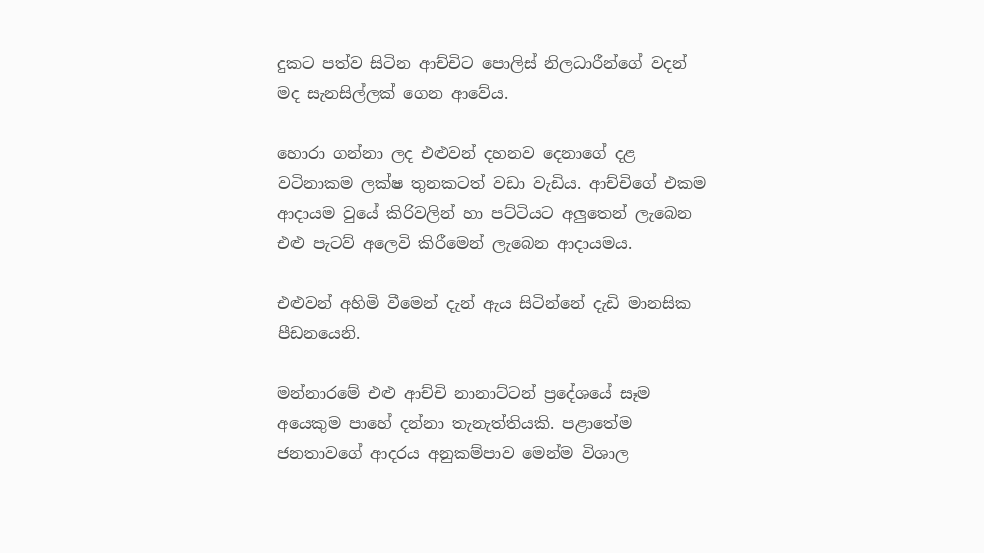දුකට පත්ව සිටින ආච්චිට පොලිස් නිලධාරීන්ගේ වදන් මද සැනසිල්ලක් ගෙන ආවේය.

හොරා ගන්නා ලද එළුවන් දහනව දෙනාගේ දළ වටිනාකම ලක්ෂ තුනකටත් වඩා වැඩිය. ආච්චිගේ එකම ආදායම වුයේ කිරිවලින් හා පට්ටියට අලුතෙන් ලැබෙන එළු පැටව් අලෙවි කිරීමෙන් ලැබෙන ආදායමය.

එළුවන් අහිමි වීමෙන් දැන් ඇය සිටින්නේ දැඩි මානසික පීඩනයෙනි.

මන්නාරමේ එළු ආච්චි නානාට්ටන් ප්‍රදේශයේ සෑම අයෙකුම පාහේ දන්නා තැනැත්තියකි. පළාතේම ජනතාවගේ ආදරය අනුකම්පාව මෙන්ම විශාල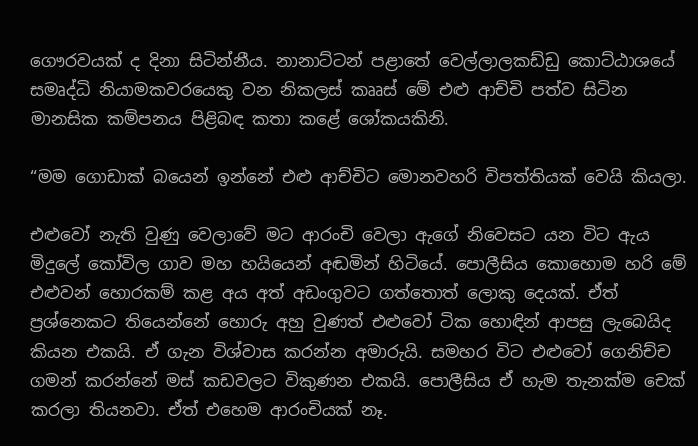ගෞරවයක් ද දිනා සිටින්නීය. නානාට්ටන් පළාතේ වෙල්ලාලකඩ්ඩු කොට්ඨාශයේ සමෘද්ධි නියාමකවරයෙකු වන නිකලස් කෲස් මේ එළු ආච්චි පත්ව සිටින මානසික කම්පනය පිළිබඳ කතා කළේ ශෝකයකිනි.

“මම ගොඩාක් බයෙන් ඉන්නේ එළු ආච්චිට මොනවහරි විපත්තියක් වෙයි කියලා.

එළුවෝ නැති වුණු වෙලාවේ මට ආරංචි වෙලා ඇගේ නිවෙසට යන විට ඇය මිදුලේ කෝවිල ගාව මහ හයියෙන් අඬමින් හිටියේ. පොලීසිය කොහොම හරි මේ එළුවන් හොරකම් කළ අය අත් අඩංගුවට ගත්තොත් ලොකු දෙයක්. ඒත් ප්‍රශ්නෙකට තියෙන්නේ හොරු අහු වුණත් එළුවෝ ටික හොඳින් ආපසු ලැබෙයිද කියන එකයි. ඒ ගැන විශ්වාස කරන්න අමාරුයි. සමහර විට එළුවෝ ගෙනිච්ච ගමන් කරන්නේ මස් කඩවලට විකුණන එකයි. පොලීසිය ඒ හැම තැනක්ම චෙක් කරලා තියනවා. ඒත් එහෙම ආරංචියක් නෑ.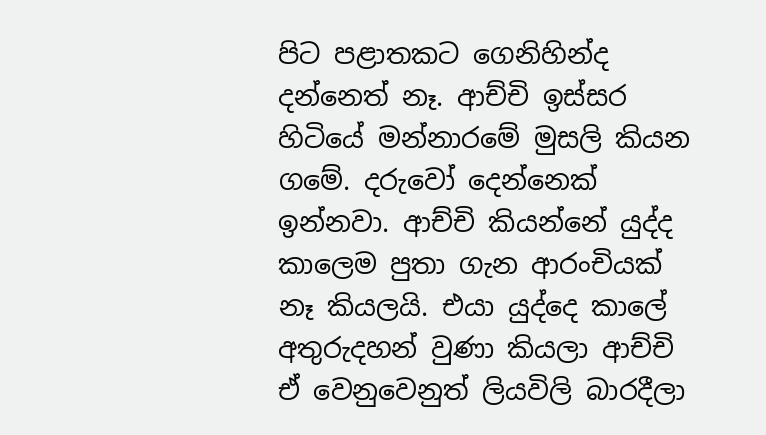පිට පළාතකට ගෙනිහින්ද දන්නෙත් නෑ. ආච්චි ඉස්සර හිටියේ මන්නාරමේ මුසලි කියන ගමේ. දරුවෝ දෙන්නෙක් ඉන්නවා. ආච්චි කියන්නේ යුද්ද කාලෙම පුතා ගැන ආරංචියක් නෑ කියලයි. එයා යුද්දෙ කාලේ අතුරුදහන් වුණා කියලා ආච්චි ඒ වෙනුවෙනුත් ලියවිලි බාරදීලා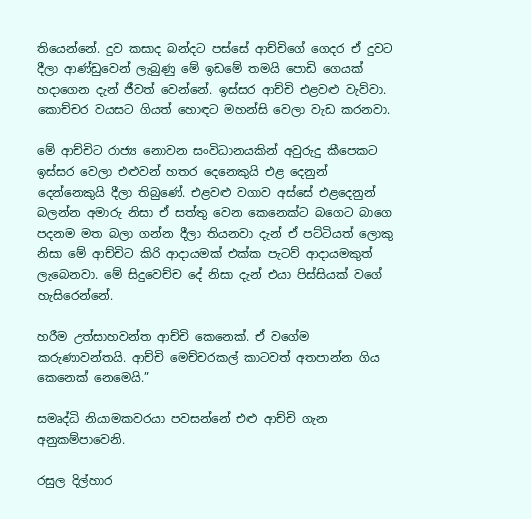තියෙන්නේ. දුව කසාද බන්දට පස්සේ ආච්චිගේ ගෙදර ඒ දුවට දීලා ආණ්ඩුවෙන් ලැබුණු මේ ඉඩමේ තමයි පොඩි ගෙයක් හදාගෙන දැන් ජීවත් වෙන්නේ. ඉස්සර ආච්චි එළවළු වැව්වා. කොච්චර වයසට ගියත් හොඳට මහන්සි වෙලා වැඩ කරනවා.

මේ ආච්චිට රාජ්‍ය නොවන සංවිධානයකින් අවුරුදු කීපෙකට ඉස්සර වෙලා එළුවන් හතර දෙනෙකුයි එළ දෙනුන් දෙන්නෙකුයි දීලා තිබුණේ. එළවළු වගාව අස්සේ එළදෙනුන් බලන්න අමාරු නිසා ඒ සත්තු වෙන කෙනෙක්ට බගෙට බාගෙ පදනම මත බලා ගන්න දීලා තියනවා දැන් ඒ පට්ටියත් ලොකු නිසා මේ ආච්චිට කිරි ආදායමක් එක්ක පැටව් ආදායමකුත් ලැබෙනවා. මේ සිදුවෙච්ච දේ නිසා දැන් එයා පිස්සියක් වගේ හැසිරෙන්නේ.

හරීම උත්සාහවන්ත ආච්චි කෙනෙක්. ඒ වගේම කරුණාවන්තයි. ආච්චි මෙච්චරකල් කාටවත් අතපාන්න ගිය කෙනෙක් නෙමෙයි.”

සමෘද්ධි නියාමකවරයා පවසන්නේ එළු ආච්චි ගැන අනුකම්පාවෙනි.

රසුල දිල්හාර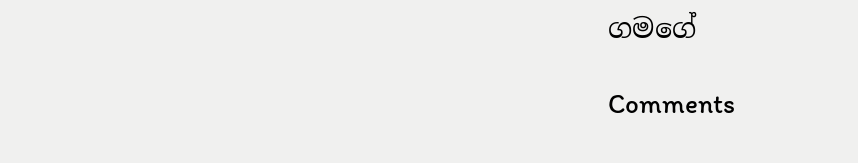ගමගේ

Comments